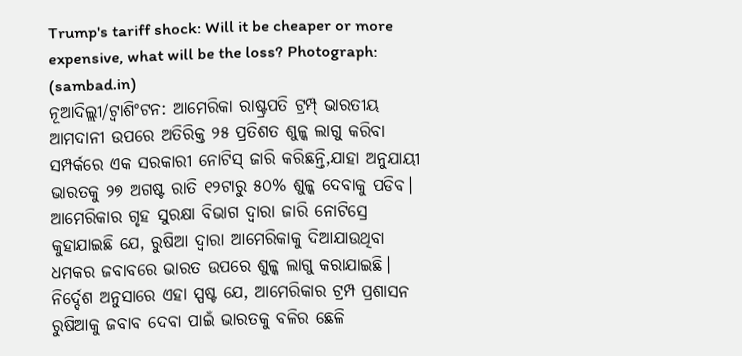Trump's tariff shock: Will it be cheaper or more expensive, what will be the loss? Photograph: (sambad.in)
ନୂଆଦିଲ୍ଲୀ/ଟ୍ବାଶିଂଟନ: ଆମେରିକା ରାଷ୍ଟ୍ରପତି ଟ୍ରମ୍ପ୍ ଭାରତୀୟ ଆମଦାନୀ ଉପରେ ଅତିରିକ୍ତ ୨୫ ପ୍ରତିଶତ ଶୁଳ୍କ ଲାଗୁ କରିବା ସମ୍ପର୍କରେ ଏକ ସରକାରୀ ନୋଟିସ୍ ଜାରି କରିଛନ୍ତି,ଯାହା ଅନୁଯାୟୀ ଭାରତକୁ ୨୭ ଅଗଷ୍ଟ ରାତି ୧୨ଟାରୁ ୫୦% ଶୁଳ୍କ ଦେବାକୁ ପଡିବ। ଆମେରିକାର ଗୃହ ସୁରକ୍ଷା ବିଭାଗ ଦ୍ୱାରା ଜାରି ନୋଟିସ୍ରେ କୁହାଯାଇଛି ଯେ, ରୁଷିଆ ଦ୍ୱାରା ଆମେରିକାକୁ ଦିଆଯାଉଥିବା ଧମକର ଜବାବରେ ଭାରତ ଉପରେ ଶୁଳ୍କ ଲାଗୁ କରାଯାଇଛି। ନିର୍ଦ୍ଦେଶ ଅନୁସାରେ ଏହା ସ୍ପଷ୍ଟ ଯେ, ଆମେରିକାର ଟ୍ରମ୍ପ ପ୍ରଶାସନ ରୁଷିଆକୁ ଜବାବ ଦେବା ପାଇଁ ଭାରତକୁ ବଳିର ଛେଳି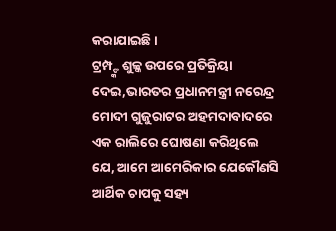କରାଯାଇଛି।
ଟ୍ରମ୍ପ୍ଙ୍କ ଶୁଳ୍କ ଉପରେ ପ୍ରତିକ୍ରିୟା ଦେଇ,ଭାରତର ପ୍ରଧାନମନ୍ତ୍ରୀ ନରେନ୍ଦ୍ର ମୋଦୀ ଗୁଜୁରାଟର ଅହମଦାବାଦରେ ଏକ ରାଲିରେ ଘୋଷଣା କରିଥିଲେ ଯେ, ଆମେ ଆମେରିକାର ଯେକୌଣସି ଆର୍ଥିକ ଚାପକୁ ସହ୍ୟ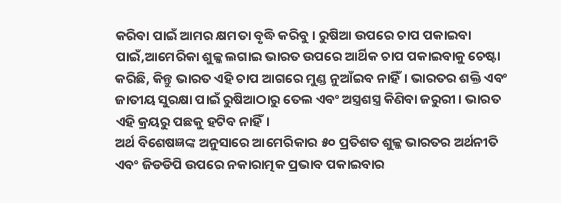କରିବା ପାଇଁ ଆମର କ୍ଷମତା ବୃଦ୍ଧି କରିବୁ। ରୁଷିଆ ଉପରେ ଚାପ ପକାଇବା ପାଇଁ,ଆମେରିକା ଶୁଳ୍କ ଲଗାଇ ଭାରତ ଉପରେ ଆର୍ଥିକ ଚାପ ପକାଇବାକୁ ଚେଷ୍ଟା କରିଛି, କିନ୍ତୁ ଭାରତ ଏହି ଚାପ ଆଗରେ ମୁଣ୍ଡ ନୁଆଁଇବ ନାହିଁ। ଭାରତର ଶକ୍ତି ଏବଂ ଜାତୀୟ ସୁରକ୍ଷା ପାଇଁ ରୁଷିଆଠାରୁ ତେଲ ଏବଂ ଅସ୍ତ୍ରଶସ୍ତ୍ର କିଣିବା ଜରୁରୀ। ଭାରତ ଏହି କ୍ରୟରୁ ପଛକୁ ହଟିବ ନାହିଁ।
ଅର୍ଥ ବିଶେଷଜ୍ଞଙ୍କ ଅନୁସାରେ ଆମେରିକାର ୫୦ ପ୍ରତିଶତ ଶୁଳ୍କ ଭାରତର ଅର୍ଥନୀତି ଏବଂ ଜିଡଡିପି ଉପରେ ନକାରାତ୍ମକ ପ୍ରଭାବ ପକାଇବାର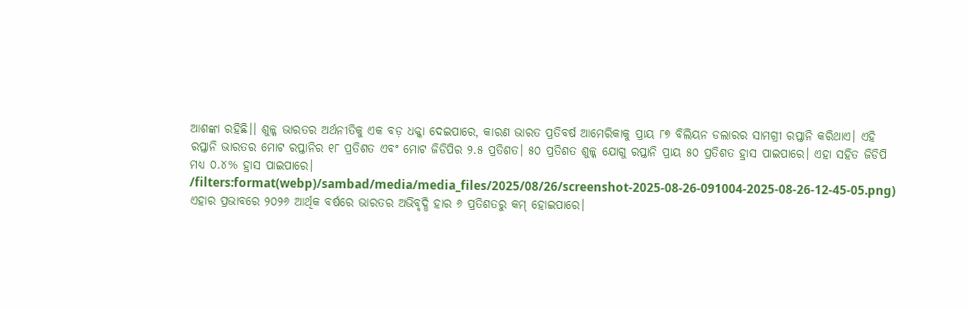ଆଶଙ୍କା ରହିଛି।। ଶୁଳ୍କ ଭାରତର ଅର୍ଥନୀତିକୁ ଏକ ବଡ଼ ଧକ୍କା ଦେଇପାରେ, କାରଣ ଭାରତ ପ୍ରତିବର୍ଷ ଆମେରିକାକୁ ପ୍ରାୟ ୮୭ ବିଲିୟନ ଡଲାରର ସାମଗ୍ରୀ ରପ୍ତାନି କରିଥାଏ। ଏହି ରପ୍ତାନି ଭାରତର ମୋଟ ରପ୍ତାନିର ୧୮ ପ୍ରତିଶତ ଏବଂ ମୋଟ ଜିଡିପିର ୨.୫ ପ୍ରତିଶତ। ୫୦ ପ୍ରତିଶତ ଶୁଳ୍କ ଯୋଗୁ ରପ୍ତାନି ପ୍ରାୟ ୫୦ ପ୍ରତିଶତ ହ୍ରାସ ପାଇପାରେ। ଏହା ସହିତ ଜିଡିପି ମଧ୍ୟ ୦.୪% ହ୍ରାସ ପାଇପାରେ।
/filters:format(webp)/sambad/media/media_files/2025/08/26/screenshot-2025-08-26-091004-2025-08-26-12-45-05.png)
ଏହାର ପ୍ରଭାବରେ ୨୦୨୬ ଆର୍ଥିକ ବର୍ଷରେ ଭାରତର ଅଭିବୃଦ୍ଧି ହାର ୬ ପ୍ରତିଶତରୁ କମ୍ ହୋଇପାରେ।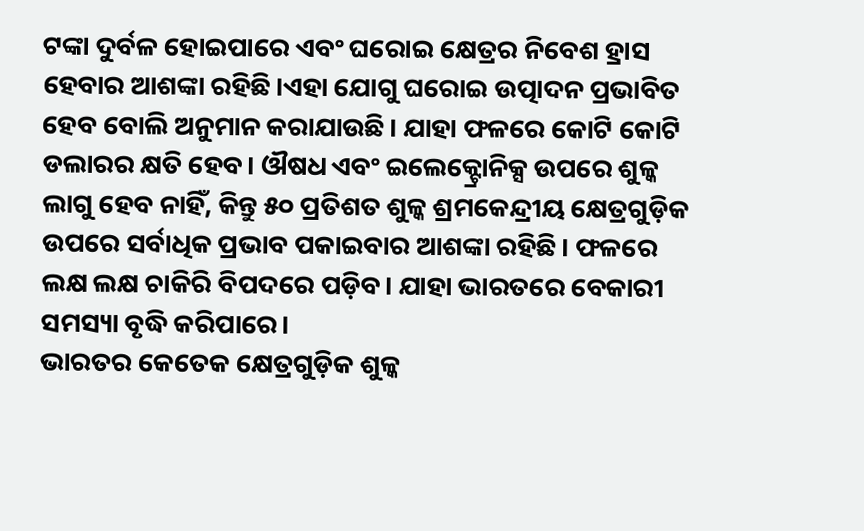ଟଙ୍କା ଦୁର୍ବଳ ହୋଇପାରେ ଏବଂ ଘରୋଇ କ୍ଷେତ୍ରର ନିବେଶ ହ୍ରାସ ହେବାର ଆଶଙ୍କା ରହିଛି।ଏହା ଯୋଗୁ ଘରୋଇ ଉତ୍ପାଦନ ପ୍ରଭାବିତ ହେବ ବୋଲି ଅନୁମାନ କରାଯାଉଛି। ଯାହା ଫଳରେ କୋଟି କୋଟି ଡଲାରର କ୍ଷତି ହେବ। ଔଷଧ ଏବଂ ଇଲେକ୍ଟ୍ରୋନିକ୍ସ ଉପରେ ଶୁଳ୍କ ଲାଗୁ ହେବ ନାହିଁ, କିନ୍ତୁ ୫୦ ପ୍ରତିଶତ ଶୁଳ୍କ ଶ୍ରମକେନ୍ଦ୍ରୀୟ କ୍ଷେତ୍ରଗୁଡ଼ିକ ଉପରେ ସର୍ବାଧିକ ପ୍ରଭାବ ପକାଇବାର ଆଶଙ୍କା ରହିଛି। ଫଳରେ ଲକ୍ଷ ଲକ୍ଷ ଚାକିରି ବିପଦରେ ପଡ଼ିବ। ଯାହା ଭାରତରେ ବେକାରୀ ସମସ୍ୟା ବୃଦ୍ଧି କରିପାରେ।
ଭାରତର କେତେକ କ୍ଷେତ୍ରଗୁଡ଼ିକ ଶୁଳ୍କ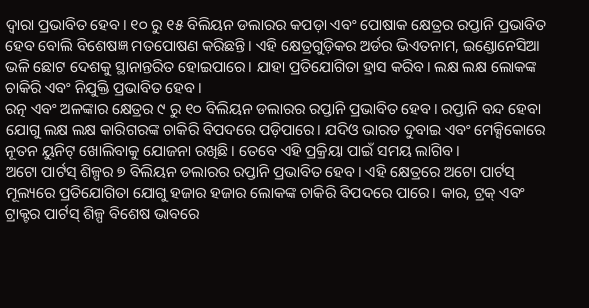ଦ୍ୱାରା ପ୍ରଭାବିତ ହେବ। ୧୦ ରୁ ୧୫ ବିଲିୟନ ଡଲାରର କପଡ଼ା ଏବଂ ପୋଷାକ କ୍ଷେତ୍ରର ରପ୍ତାନି ପ୍ରଭାବିତ ହେବ ବୋଲି ବିଶେଷଜ୍ଞ ମତପୋଷଣ କରିଛନ୍ତି। ଏହି କ୍ଷେତ୍ରଗୁଡ଼ିକର ଅର୍ଡର ଭିଏତନାମ, ଇଣ୍ଡୋନେସିଆ ଭଳି ଛୋଟ ଦେଶକୁ ସ୍ଥାନାନ୍ତରିତ ହୋଇପାରେ। ଯାହା ପ୍ରତିଯୋଗିତା ହ୍ରାସ କରିବ। ଲକ୍ଷ ଲକ୍ଷ ଲୋକଙ୍କ ଚାକିରି ଏବଂ ନିଯୁକ୍ତି ପ୍ରଭାବିତ ହେବ।
ରତ୍ନ ଏବଂ ଅଳଙ୍କାର କ୍ଷେତ୍ରର ୯ ରୁ ୧୦ ବିଲିୟନ ଡଲାରର ରପ୍ତାନି ପ୍ରଭାବିତ ହେବ। ରପ୍ତାନି ବନ୍ଦ ହେବା ଯୋଗୁ ଲକ୍ଷ ଲକ୍ଷ କାରିଗରଙ୍କ ଚାକିରି ବିପଦରେ ପଡ଼ିପାରେ। ଯଦିଓ ଭାରତ ଦୁବାଇ ଏବଂ ମେକ୍ସିକୋରେ ନୂତନ ୟୁନିଟ୍ ଖୋଲିବାକୁ ଯୋଜନା ରଖିଛି। ତେବେ ଏହି ପ୍ରକ୍ରିୟା ପାଇଁ ସମୟ ଲାଗିବ।
ଅଟୋ ପାର୍ଟସ୍ ଶିଳ୍ପର ୭ ବିଲିୟନ ଡଲାରର ରପ୍ତାନି ପ୍ରଭାବିତ ହେବ। ଏହି କ୍ଷେତ୍ରରେ ଅଟୋ ପାର୍ଟସ୍ ମୂଲ୍ୟରେ ପ୍ରତିଯୋଗିତା ଯୋଗୁ ହଜାର ହଜାର ଲୋକଙ୍କ ଚାକିରି ବିପଦରେ ପାରେ। କାର, ଟ୍ରକ୍ ଏବଂ ଟ୍ରାକ୍ଟର ପାର୍ଟସ୍ ଶିଳ୍ପ ବିଶେଷ ଭାବରେ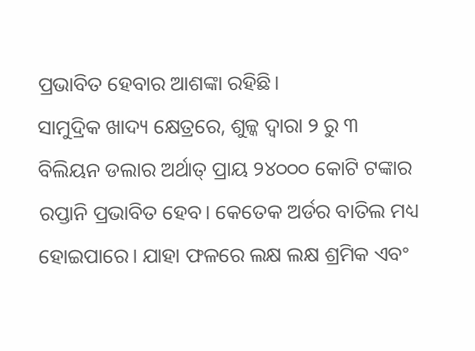ପ୍ରଭାବିତ ହେବାର ଆଶଙ୍କା ରହିଛି।
ସାମୁଦ୍ରିକ ଖାଦ୍ୟ କ୍ଷେତ୍ରରେ, ଶୁଳ୍କ ଦ୍ୱାରା ୨ ରୁ ୩ ବିଲିୟନ ଡଲାର ଅର୍ଥାତ୍ ପ୍ରାୟ ୨୪୦୦୦ କୋଟି ଟଙ୍କାର ରପ୍ତାନି ପ୍ରଭାବିତ ହେବ। କେତେକ ଅର୍ଡର ବାତିଲ ମଧ୍ୟ ହୋଇପାରେ। ଯାହା ଫଳରେ ଲକ୍ଷ ଲକ୍ଷ ଶ୍ରମିକ ଏବଂ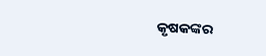କୃଷକଙ୍କର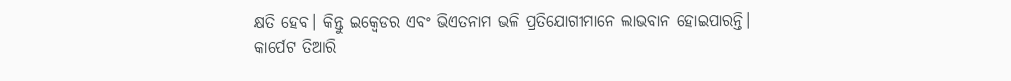କ୍ଷତି ହେବ। କିନ୍ତୁ ଇକ୍ୱେଡର ଏବଂ ଭିଏତନାମ ଭଳି ପ୍ରତିଯୋଗୀମାନେ ଲାଭବାନ ହୋଇପାରନ୍ତି।
କାର୍ପେଟ ତିଆରି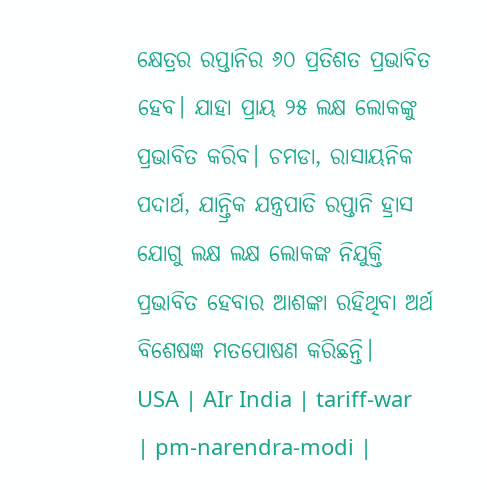କ୍ଷେତ୍ରର ରପ୍ତାନିର ୬୦ ପ୍ରତିଶତ ପ୍ରଭାବିତ ହେବ। ଯାହା ପ୍ରାୟ ୨୫ ଲକ୍ଷ ଲୋକଙ୍କୁ ପ୍ରଭାବିତ କରିବ। ଚମଡା, ରାସାୟନିକ ପଦାର୍ଥ, ଯାନ୍ତ୍ରିକ ଯନ୍ତ୍ରପାତି ରପ୍ତାନି ହ୍ରାସ ଯୋଗୁ ଲକ୍ଷ ଲକ୍ଷ ଲୋକଙ୍କ ନିଯୁକ୍ତି ପ୍ରଭାବିତ ହେବାର ଆଶଙ୍କା ରହିଥିବା ଅର୍ଥ ବିଶେଷଜ୍ଞ ମତପୋଷଣ କରିଛନ୍ତି।
USA | AIr India | tariff-war | pm-narendra-modi |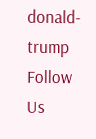donald-trump
Follow Us